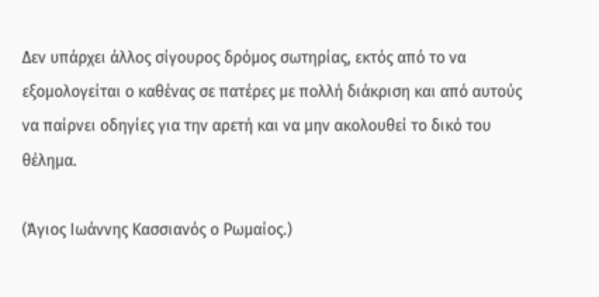Δεν υπάρχει άλλος σίγουρος δρόμος σωτηρίας, εκτός από το να εξομολογείται ο καθένας σε πατέρες με πολλή διάκριση και από αυτούς να παίρνει οδηγίες για την αρετή και να μην ακολουθεί το δικό του θέλημα.

(Άγιος Ιωάννης Κασσιανός ο Ρωμαίος.)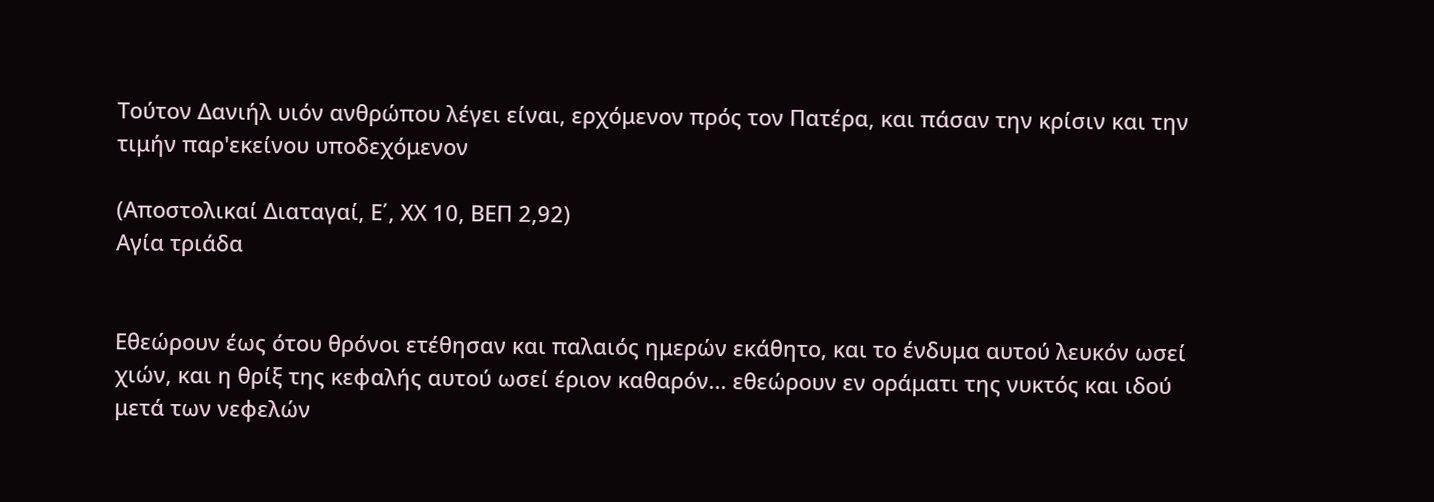Τούτον Δανιήλ υιόν ανθρώπου λέγει είναι, ερχόμενον πρός τον Πατέρα, και πάσαν την κρίσιν και την τιμήν παρ'εκείνου υποδεχόμενον

(Αποστολικαί Διαταγαί, Ε΄, ΧΧ 10, ΒΕΠ 2,92)
Αγία τριάδα


Εθεώρουν έως ότου θρόνοι ετέθησαν και παλαιός ημερών εκάθητο, και το ένδυμα αυτού λευκόν ωσεί χιών, και η θρίξ της κεφαλής αυτού ωσεί έριον καθαρόν... εθεώρουν εν οράματι της νυκτός και ιδού μετά των νεφελών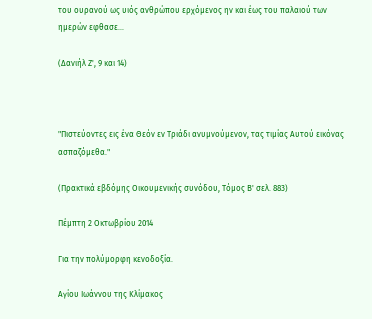του ουρανού ως υιός ανθρώπου ερχόμενος ην και έως του παλαιού των ημερών εφθασε...

(Δανιήλ Ζ', 9 και 14)



"Πιστεύοντες εις ένα Θεόν εν Τριάδι ανυμνούμενον, τας τιμίας Αυτού εικόνας ασπαζόμεθα."

(Πρακτικά εβδόμης Οικουμενικής συνόδου, Τόμος Β' σελ. 883)

Πέμπτη 2 Οκτωβρίου 2014

Για την πολύμορφη κενοδοξία.

Αγίου Ιωάννου της Κλίμακος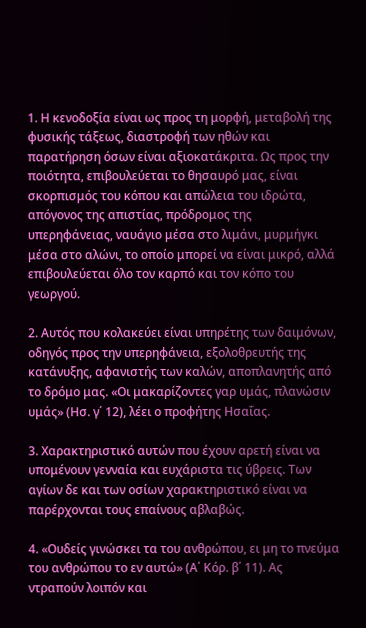1. Η κενοδοξία είναι ως προς τη μορφή, μεταβολή της φυσικής τάξεως, διαστροφή των ηθών και παρατήρηση όσων είναι αξιοκατάκριτα. Ως προς την ποιότητα, επιβουλεύεται το θησαυρό μας, είναι σκορπισμός του κόπου και απώλεια του ιδρώτα, απόγονος της απιστίας, πρόδρομος της υπερηφάνειας, ναυάγιο μέσα στο λιμάνι, μυρμήγκι μέσα στο αλώνι, το οποίο μπορεί να είναι μικρό, αλλά επιβουλεύεται όλο τον καρπό και τον κόπο του γεωργού.

2. Αυτός που κολακεύει είναι υπηρέτης των δαιμόνων, οδηγός προς την υπερηφάνεια, εξολοθρευτής της κατάνυξης, αφανιστής των καλών, αποπλανητής από το δρόμο μας. «Οι μακαρίζοντες γαρ υμάς, πλανώσιν υμάς» (Ησ. γ΄ 12), λέει ο προφήτης Ησαΐας.

3. Χαρακτηριστικό αυτών που έχουν αρετή είναι να υπομένουν γενναία και ευχάριστα τις ύβρεις. Των αγίων δε και των οσίων χαρακτηριστικό είναι να παρέρχονται τους επαίνους αβλαβώς.

4. «Ουδείς γινώσκει τα του ανθρώπου, ει μη το πνεύμα του ανθρώπου το εν αυτώ» (Α΄ Κόρ. β΄ 11). Ας ντραπούν λοιπόν και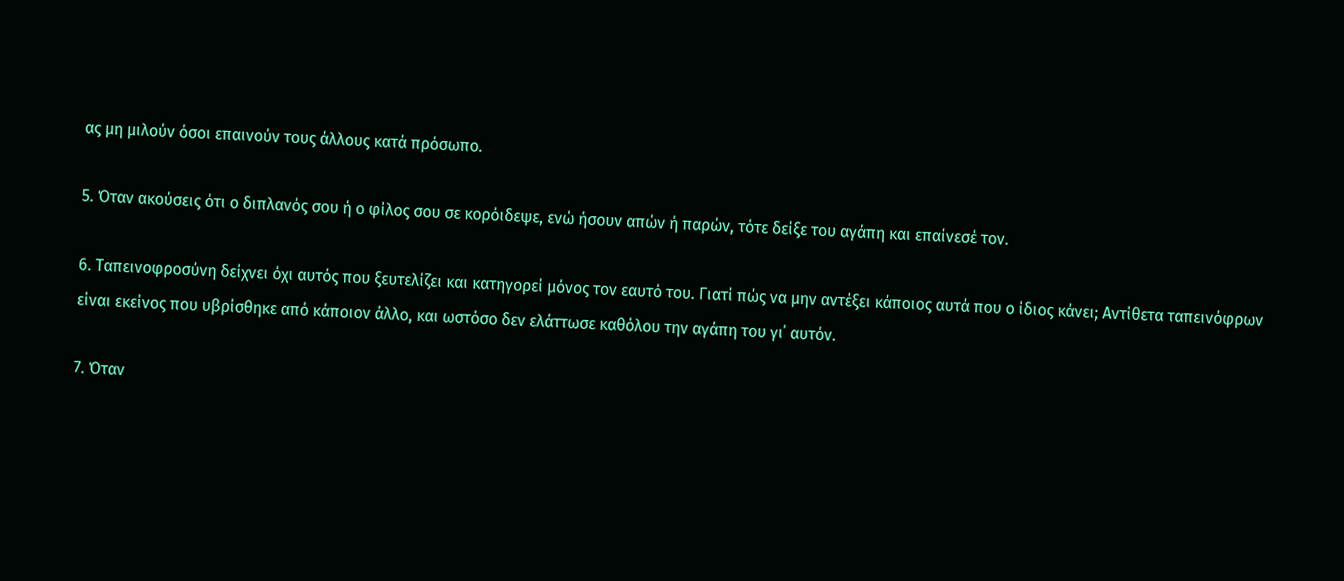ας μη μιλούν όσοι επαινούν τους άλλους κατά πρόσωπο.

5. Όταν ακούσεις ότι ο διπλανός σου ή ο φίλος σου σε κορόιδεψε, ενώ ήσουν απών ή παρών, τότε δείξε του αγάπη και επαίνεσέ τον.

6. Ταπεινοφροσύνη δείχνει όχι αυτός που ξευτελίζει και κατηγορεί μόνος τον εαυτό του. Γιατί πώς να μην αντέξει κάποιος αυτά που ο ίδιος κάνει; Αντίθετα ταπεινόφρων είναι εκείνος που υβρίσθηκε από κάποιον άλλο, και ωστόσο δεν ελάττωσε καθόλου την αγάπη του γι΄ αυτόν.

7. Όταν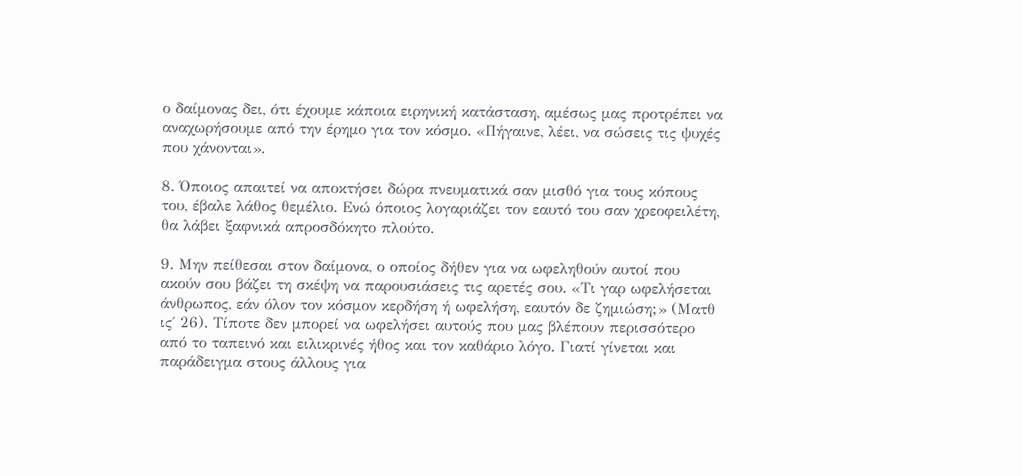ο δαίμονας δει, ότι έχουμε κάποια ειρηνική κατάσταση, αμέσως μας προτρέπει να αναχωρήσουμε από την έρημο για τον κόσμο. «Πήγαινε, λέει, να σώσεις τις ψυχές που χάνονται».

8. Όποιος απαιτεί να αποκτήσει δώρα πνευματικά σαν μισθό για τους κόπους του, έβαλε λάθος θεμέλιο. Ενώ όποιος λογαριάζει τον εαυτό του σαν χρεοφειλέτη, θα λάβει ξαφνικά απροσδόκητο πλούτο.

9. Μην πείθεσαι στον δαίμονα, ο οποίος δήθεν για να ωφεληθούν αυτοί που ακούν σου βάζει τη σκέψη να παρουσιάσεις τις αρετές σου. «Τι γαρ ωφελήσεται άνθρωπος, εάν όλον τον κόσμον κερδήση ή ωφελήση, εαυτόν δε ζημιώση;» (Ματθ ις΄ 26). Τίποτε δεν μπορεί να ωφελήσει αυτούς που μας βλέπουν περισσότερο από το ταπεινό και ειλικρινές ήθος και τον καθάριο λόγο. Γιατί γίνεται και παράδειγμα στους άλλους για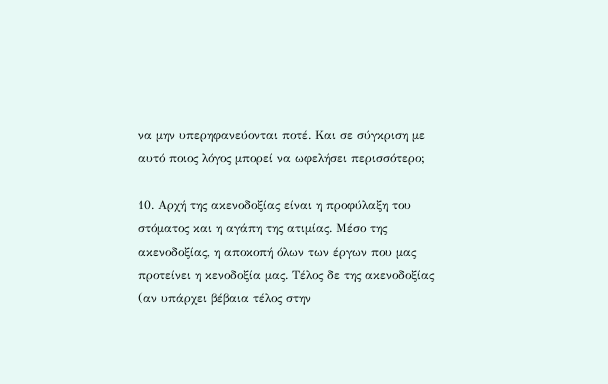να μην υπερηφανεύονται ποτέ. Και σε σύγκριση με αυτό ποιος λόγος μπορεί να ωφελήσει περισσότερο;

10. Αρχή της ακενοδοξίας είναι η προφύλαξη του στόματος και η αγάπη της ατιμίας. Μέσο της ακενοδοξίας, η αποκοπή όλων των έργων που μας προτείνει η κενοδοξία μας. Τέλος δε της ακενοδοξίας (αν υπάρχει βέβαια τέλος στην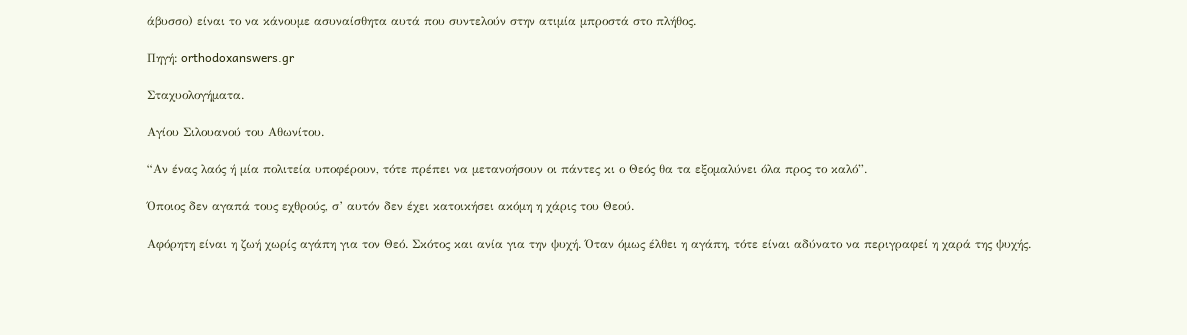άβυσσο) είναι το να κάνουμε ασυναίσθητα αυτά που συντελούν στην ατιμία μπροστά στο πλήθος.

Πηγή: orthodoxanswers.gr

Σταχυολογήματα.

Αγίου Σιλουανού του Αθωνίτου.

“Αν ένας λαός ή μία πολιτεία υποφέρουν, τότε πρέπει να μετανοήσουν οι πάντες κι ο Θεός θα τα εξομαλύνει όλα προς το καλό”.

Όποιος δεν αγαπά τους εχθρούς, σ’ αυτόν δεν έχει κατοικήσει ακόμη η χάρις του Θεού.

Αφόρητη είναι η ζωή χωρίς αγάπη για τον Θεό. Σκότος και ανία για την ψυχή. Όταν όμως έλθει η αγάπη, τότε είναι αδύνατο να περιγραφεί η χαρά της ψυχής.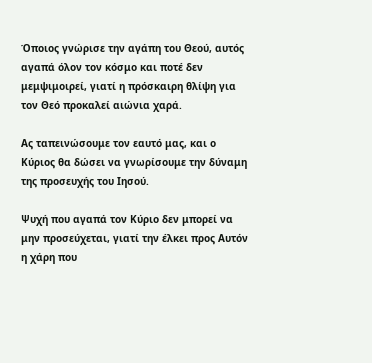Όποιος γνώρισε την αγάπη του Θεού, αυτός αγαπά όλον τον κόσμο και ποτέ δεν μεμψιμοιρεί, γιατί η πρόσκαιρη θλίψη για τον Θεό προκαλεί αιώνια χαρά.

Ας ταπεινώσουμε τον εαυτό μας, και ο Κύριος θα δώσει να γνωρίσουμε την δύναμη της προσευχής του Ιησού.

Ψυχή που αγαπά τον Κύριο δεν μπορεί να μην προσεύχεται, γιατί την έλκει προς Αυτόν η χάρη που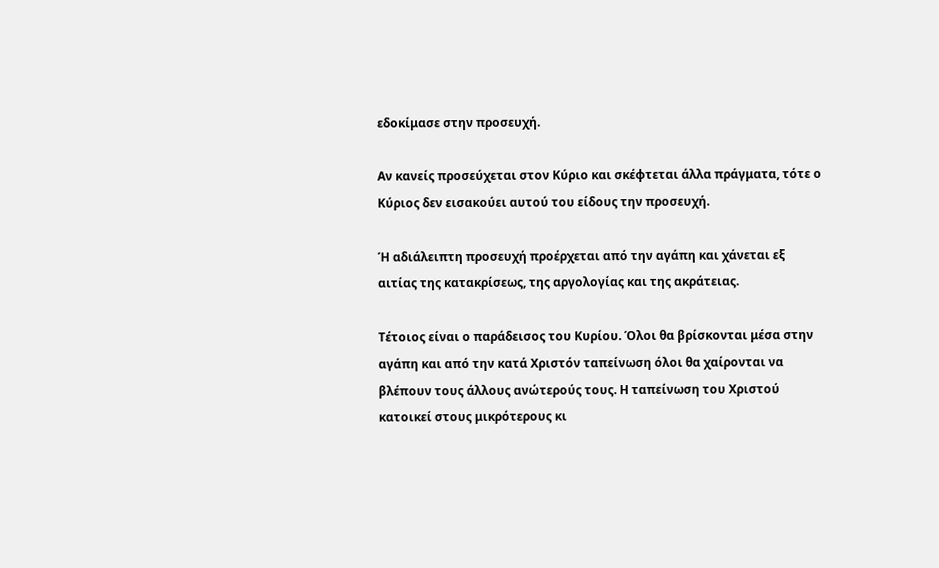εδοκίμασε στην προσευχή.

Αν κανείς προσεύχεται στον Κύριο και σκέφτεται άλλα πράγματα, τότε ο Κύριος δεν εισακούει αυτού του είδους την προσευχή.

Ή αδιάλειπτη προσευχή προέρχεται από την αγάπη και χάνεται εξ αιτίας της κατακρίσεως, της αργολογίας και της ακράτειας.

Τέτοιος είναι ο παράδεισος του Κυρίου. Όλοι θα βρίσκονται μέσα στην αγάπη και από την κατά Χριστόν ταπείνωση όλοι θα χαίρονται να βλέπουν τους άλλους ανώτερούς τους. Η ταπείνωση του Χριστού κατοικεί στους μικρότερους κι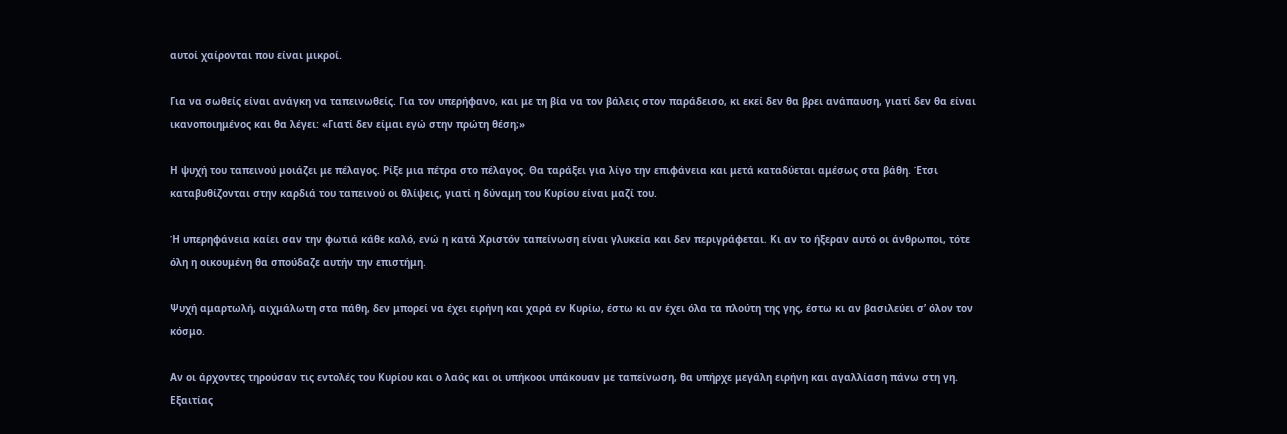αυτοί χαίρονται που είναι μικροί.

Για να σωθείς είναι ανάγκη να ταπεινωθείς. Για τον υπερήφανο, και με τη βία να τον βάλεις στον παράδεισο, κι εκεί δεν θα βρει ανάπαυση, γιατί δεν θα είναι ικανοποιημένος και θα λέγει: «Γιατί δεν είμαι εγώ στην πρώτη θέση;»

Η ψυχή του ταπεινού μοιάζει με πέλαγος. Ρίξε μια πέτρα στο πέλαγος. Θα ταράξει για λίγο την επιφάνεια και μετά καταδύεται αμέσως στα βάθη. Έτσι καταβυθίζονται στην καρδιά του ταπεινού οι θλίψεις, γιατί η δύναμη του Κυρίου είναι μαζί του.

Ή υπερηφάνεια καίει σαν την φωτιά κάθε καλό, ενώ η κατά Χριστόν ταπείνωση είναι γλυκεία και δεν περιγράφεται. Κι αν το ήξεραν αυτό οι άνθρωποι, τότε όλη η οικουμένη θα σπούδαζε αυτήν την επιστήμη.

Ψυχή αμαρτωλή, αιχμάλωτη στα πάθη, δεν μπορεί να έχει ειρήνη και χαρά εν Κυρίω, έστω κι αν έχει όλα τα πλούτη της γης, έστω κι αν βασιλεύει σ’ όλον τον κόσμο.

Αν οι άρχοντες τηρούσαν τις εντολές του Κυρίου και ο λαός και οι υπήκοοι υπάκουαν με ταπείνωση, θα υπήρχε μεγάλη ειρήνη και αγαλλίαση πάνω στη γη. Εξαιτίας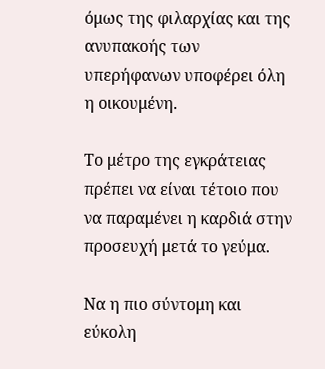όμως της φιλαρχίας και της ανυπακοής των υπερήφανων υποφέρει όλη η οικουμένη.

Το μέτρο της εγκράτειας πρέπει να είναι τέτοιο που να παραμένει η καρδιά στην προσευχή μετά το γεύμα.

Να η πιο σύντομη και εύκολη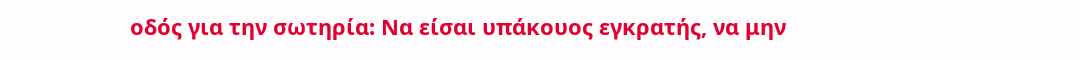οδός για την σωτηρία: Να είσαι υπάκουος εγκρατής, να μην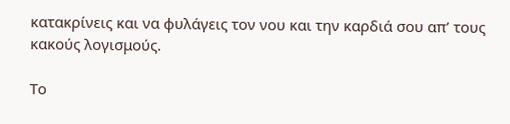κατακρίνεις και να φυλάγεις τον νου και την καρδιά σου απ’ τους κακούς λογισμούς.

Το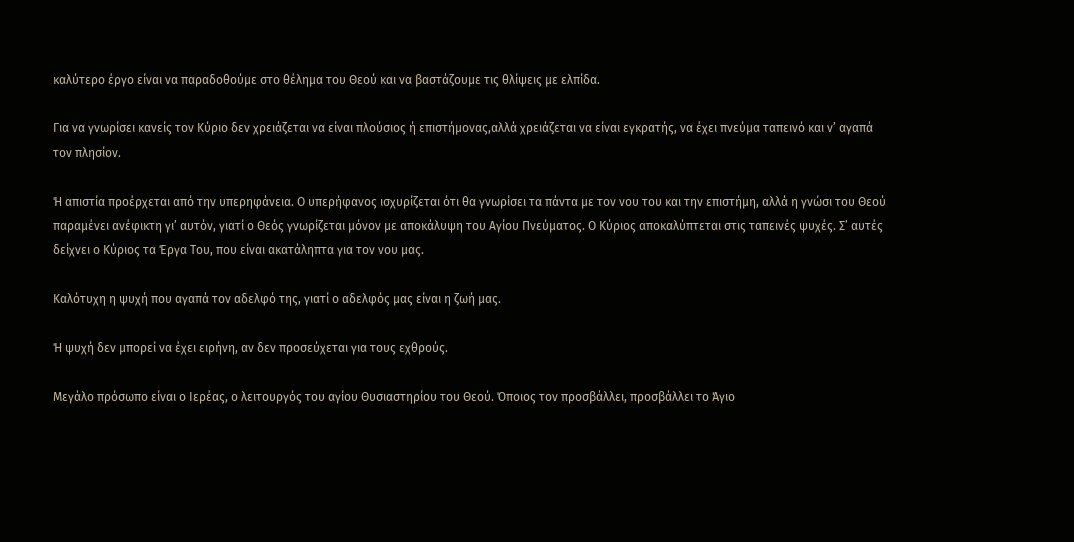καλύτερο έργο είναι να παραδοθούμε στο θέλημα του Θεού και να βαστάζουμε τις θλίψεις με ελπίδα.

Για να γνωρίσει κανείς τον Κύριο δεν χρειάζεται να είναι πλούσιος ή επιστήμονας,αλλά χρειάζεται να είναι εγκρατής, να έχει πνεύμα ταπεινό και ν’ αγαπά τον πλησίον.

Ή απιστία προέρχεται από την υπερηφάνεια. Ο υπερήφανος ισχυρίζεται ότι θα γνωρίσει τα πάντα με τον νου του και την επιστήμη, αλλά η γνώσι του Θεού παραμένει ανέφικτη γι’ αυτόν, γιατί ο Θεός γνωρίζεται μόνον με αποκάλυψη του Αγίου Πνεύματος. Ο Κύριος αποκαλύπτεται στις ταπεινές ψυχές. Σ’ αυτές δείχνει ο Κύριος τα Έργα Του, που είναι ακατάληπτα για τον νου μας.

Καλότυχη η ψυχή που αγαπά τον αδελφό της, γιατί ο αδελφός μας είναι η ζωή μας.

Ή ψυχή δεν μπορεί να έχει ειρήνη, αν δεν προσεύχεται για τους εχθρούς.

Μεγάλο πρόσωπο είναι ο Ιερέας, ο λειτουργός του αγίου Θυσιαστηρίου του Θεού. Όποιος τον προσβάλλει, προσβάλλει το Άγιο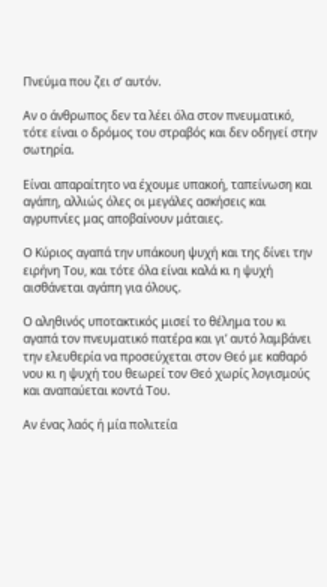Πνεύμα που ζει σ’ αυτόν.

Αν ο άνθρωπος δεν τα λέει όλα στον πνευματικό, τότε είναι ο δρόμος του στραβός και δεν οδηγεί στην σωτηρία.

Είναι απαραίτητο να έχουμε υπακοή, ταπείνωση και αγάπη, αλλιώς όλες οι μεγάλες ασκήσεις και αγρυπνίες μας αποβαίνουν μάταιες.

Ο Κύριος αγαπά την υπάκουη ψυχή και της δίνει την ειρήνη Του, και τότε όλα είναι καλά κι η ψυχή αισθάνεται αγάπη για όλους.

Ο αληθινός υποτακτικός μισεί το θέλημα του κι αγαπά τον πνευματικό πατέρα και γι’ αυτό λαμβάνει την ελευθερία να προσεύχεται στον Θεό με καθαρό νου κι η ψυχή του θεωρεί τον Θεό χωρίς λογισμούς και αναπαύεται κοντά Του.

Αν ένας λαός ή μία πολιτεία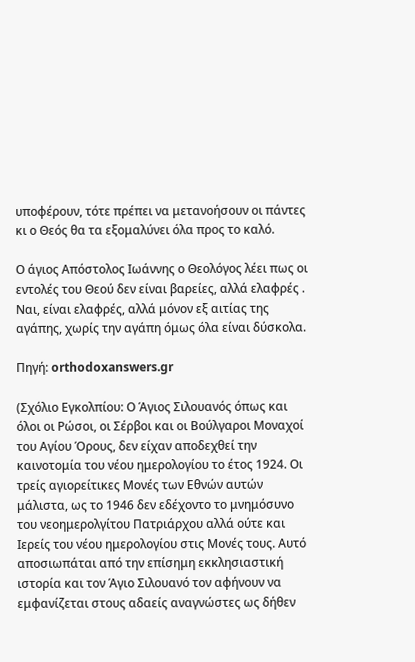υποφέρουν, τότε πρέπει να μετανοήσουν οι πάντες κι ο Θεός θα τα εξομαλύνει όλα προς το καλό.

Ο άγιος Απόστολος Ιωάννης ο Θεολόγος λέει πως οι εντολές του Θεού δεν είναι βαρείες, αλλά ελαφρές . Ναι, είναι ελαφρές, αλλά μόνον εξ αιτίας της αγάπης, χωρίς την αγάπη όμως όλα είναι δύσκολα.

Πηγή: orthodoxanswers.gr

(Σχόλιο Εγκολπίου: Ο Άγιος Σιλουανός όπως και όλοι οι Ρώσοι, οι Σέρβοι και οι Βούλγαροι Μοναχοί του Αγίου Όρους, δεν είχαν αποδεχθεί την καινοτομία του νέου ημερολογίου το έτος 1924. Οι τρείς αγιορείτικες Μονές των Εθνών αυτών μάλιστα, ως το 1946 δεν εδέχοντο το μνημόσυνο του νεοημερολγίτου Πατριάρχου αλλά ούτε και Ιερείς του νέου ημερολογίου στις Μονές τους. Αυτό αποσιωπάται από την επίσημη εκκλησιαστική ιστορία και τον Άγιο Σιλουανό τον αφήνουν να εμφανίζεται στους αδαείς αναγνώστες ως δήθεν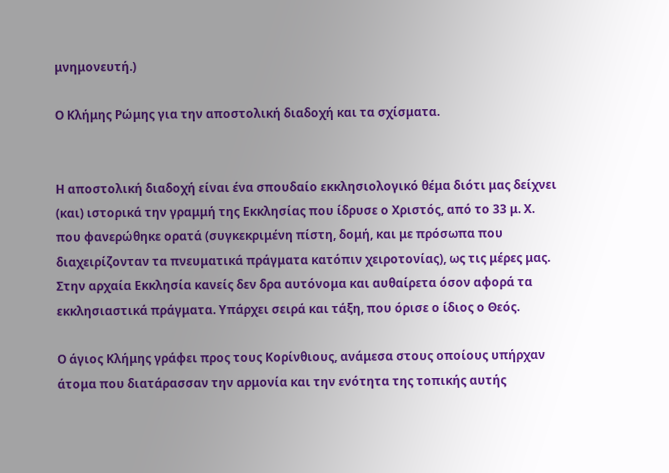μνημονευτή.)

Ο Κλήμης Ρώμης για την αποστολική διαδοχή και τα σχίσματα.


Η αποστολική διαδοχή είναι ένα σπουδαίο εκκλησιολογικό θέμα διότι μας δείχνει (και) ιστορικά την γραμμή της Εκκλησίας που ίδρυσε ο Χριστός, από το 33 μ. Χ. που φανερώθηκε ορατά (συγκεκριμένη πίστη, δομή, και με πρόσωπα που διαχειρίζονταν τα πνευματικά πράγματα κατόπιν χειροτονίας), ως τις μέρες μας. Στην αρχαία Εκκλησία κανείς δεν δρα αυτόνομα και αυθαίρετα όσον αφορά τα εκκλησιαστικά πράγματα. Υπάρχει σειρά και τάξη, που όρισε ο ίδιος ο Θεός.

Ο άγιος Κλήμης γράφει προς τους Κορίνθιους, ανάμεσα στους οποίους υπήρχαν άτομα που διατάρασσαν την αρμονία και την ενότητα της τοπικής αυτής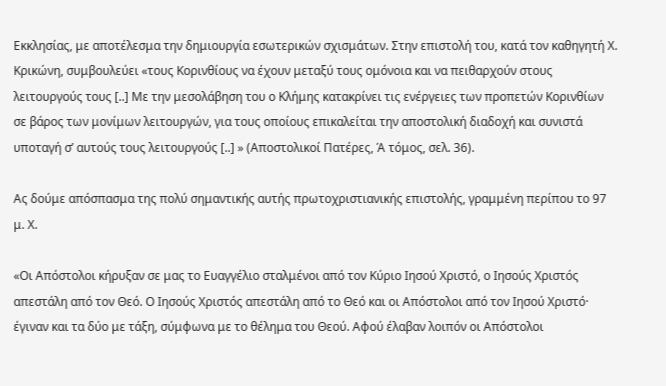Εκκλησίας, με αποτέλεσμα την δημιουργία εσωτερικών σχισμάτων. Στην επιστολή του, κατά τον καθηγητή Χ. Κρικώνη, συμβουλεύει «τους Κορινθίους να έχουν μεταξύ τους ομόνοια και να πειθαρχούν στους λειτουργούς τους [..] Με την μεσολάβηση του ο Κλήμης κατακρίνει τις ενέργειες των προπετών Κορινθίων σε βάρος των μονίμων λειτουργών, για τους οποίους επικαλείται την αποστολική διαδοχή και συνιστά υποταγή σ’ αυτούς τους λειτουργούς [..] » (Αποστολικοί Πατέρες, Ά τόμος, σελ. 36).

Ας δούμε απόσπασμα της πολύ σημαντικής αυτής πρωτοχριστιανικής επιστολής, γραμμένη περίπου το 97 μ. Χ.

«Οι Απόστολοι κήρυξαν σε μας το Ευαγγέλιο σταλμένοι από τον Κύριο Ιησού Χριστό, ο Ιησούς Χριστός απεστάλη από τον Θεό. Ο Ιησούς Χριστός απεστάλη από το Θεό και οι Απόστολοι από τον Ιησού Χριστό· έγιναν και τα δύο με τάξη, σύμφωνα με το θέλημα του Θεού. Αφού έλαβαν λοιπόν οι Απόστολοι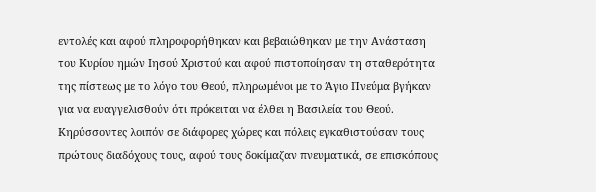εντολές και αφού πληροφορήθηκαν και βεβαιώθηκαν με την Ανάσταση του Κυρίου ημών Ιησού Χριστού και αφού πιστοποίησαν τη σταθερότητα της πίστεως με το λόγο του Θεού, πληρωμένοι με το Άγιο Πνεύμα βγήκαν για να ευαγγελισθούν ότι πρόκειται να έλθει η Βασιλεία του Θεού. Κηρύσσοντες λοιπόν σε διάφορες χώρες και πόλεις εγκαθιστούσαν τους πρώτους διαδόχους τους, αφού τους δοκίμαζαν πνευματικά, σε επισκόπους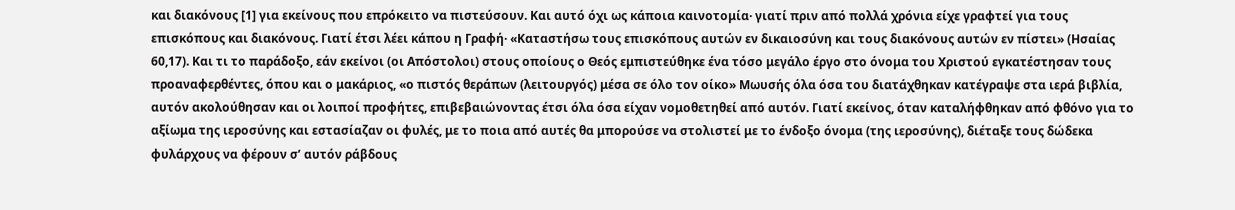και διακόνους [1] για εκείνους που επρόκειτο να πιστεύσουν. Και αυτό όχι ως κάποια καινοτομία· γιατί πριν από πολλά χρόνια είχε γραφτεί για τους επισκόπους και διακόνους. Γιατί έτσι λέει κάπου η Γραφή· «Καταστήσω τους επισκόπους αυτών εν δικαιοσύνη και τους διακόνους αυτών εν πίστει» (Ησαίας 60,17). Και τι το παράδοξο, εάν εκείνοι (οι Απόστολοι) στους οποίους ο Θεός εμπιστεύθηκε ένα τόσο μεγάλο έργο στο όνομα του Χριστού εγκατέστησαν τους προαναφερθέντες, όπου και ο μακάριος, «ο πιστός θεράπων (λειτουργός) μέσα σε όλο τον οίκο» Μωυσής όλα όσα του διατάχθηκαν κατέγραψε στα ιερά βιβλία, αυτόν ακολούθησαν και οι λοιποί προφήτες, επιβεβαιώνοντας έτσι όλα όσα είχαν νομοθετηθεί από αυτόν. Γιατί εκείνος, όταν καταλήφθηκαν από φθόνο για το αξίωμα της ιεροσύνης και εστασίαζαν οι φυλές, με το ποια από αυτές θα μπορούσε να στολιστεί με το ένδοξο όνομα (της ιεροσύνης), διέταξε τους δώδεκα φυλάρχους να φέρουν σ’ αυτόν ράβδους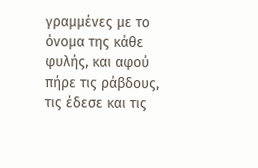γραμμένες με το όνομα της κάθε φυλής, και αφού πήρε τις ράβδους, τις έδεσε και τις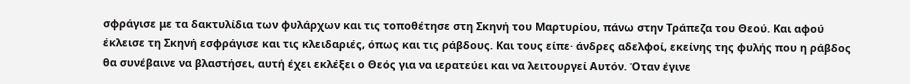σφράγισε με τα δακτυλίδια των φυλάρχων και τις τοποθέτησε στη Σκηνή του Μαρτυρίου, πάνω στην Τράπεζα του Θεού. Και αφού έκλεισε τη Σκηνή εσφράγισε και τις κλειδαριές, όπως και τις ράβδους. Και τους είπε· άνδρες αδελφοί, εκείνης της φυλής που η ράβδος θα συνέβαινε να βλαστήσει, αυτή έχει εκλέξει ο Θεός για να ιερατεύει και να λειτουργεί Αυτόν. Όταν έγινε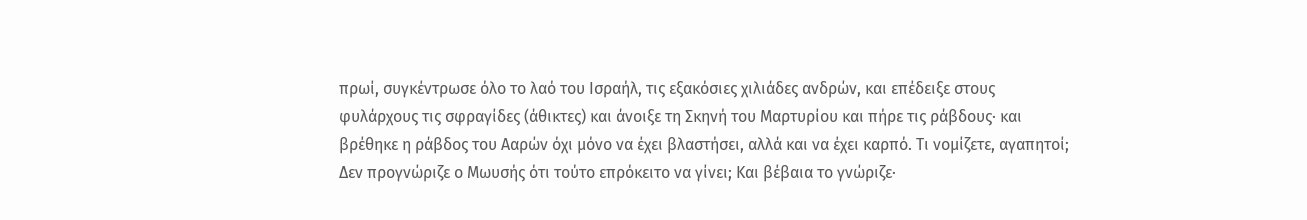πρωί, συγκέντρωσε όλο το λαό του Ισραήλ, τις εξακόσιες χιλιάδες ανδρών, και επέδειξε στους φυλάρχους τις σφραγίδες (άθικτες) και άνοιξε τη Σκηνή του Μαρτυρίου και πήρε τις ράβδους· και βρέθηκε η ράβδος του Ααρών όχι μόνο να έχει βλαστήσει, αλλά και να έχει καρπό. Τι νομίζετε, αγαπητοί; Δεν προγνώριζε ο Μωυσής ότι τούτο επρόκειτο να γίνει; Και βέβαια το γνώριζε·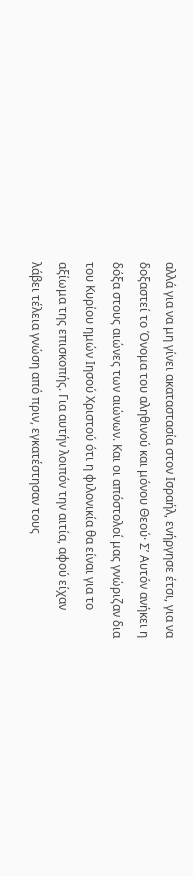αλλά για να μη γίνει ακαταστασία στον Ισραήλ, ενήργησε έτσι, για να δοξαστεί το Όνομα του αληθινού και μόνου Θεού· Σ’ Αυτόν ανήκει η δόξα στους αιώνες των αιώνων. Και οι απόστολοί μας γνώριζαν δια του Κυρίου ημών Ιησού Χριστού ότι η φιλονικία θα είναι για το αξίωμα της επισκοπής. Για αυτήν λοιπόν την αιτία, αφού είχαν λάβει τέλεια γνώση από πριν, εγκατέστησαν τους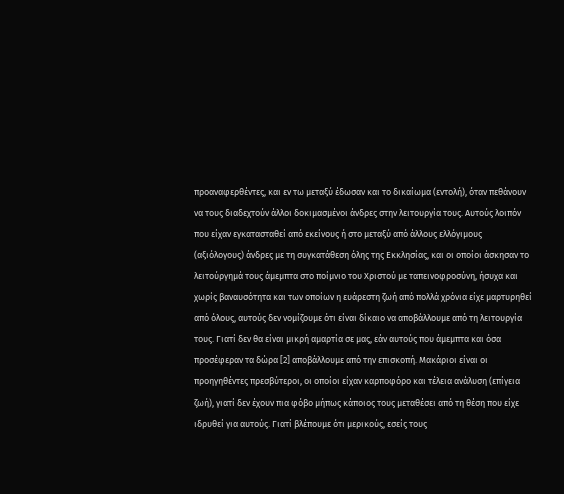προαναφερθέντες, και εν τω μεταξύ έδωσαν και το δικαίωμα (εντολή), όταν πεθάνουν να τους διαδεχτούν άλλοι δοκιμασμένοι άνδρες στην λειτουργία τους. Αυτούς λοιπόν που είχαν εγκατασταθεί από εκείνους ή στο μεταξύ από άλλους ελλόγιμους (αξιόλογους) άνδρες με τη συγκατάθεση όλης της Εκκλησίας, και οι οποίοι άσκησαν το λειτούργημά τους άμεμπτα στο ποίμνιο του Χριστού με ταπεινοφροσύνη, ήσυχα και χωρίς βαναυσότητα και των οποίων η ευάρεστη ζωή από πολλά χρόνια είχε μαρτυρηθεί από όλους, αυτούς δεν νομίζουμε ότι είναι δίκαιο να αποβάλλουμε από τη λειτουργία τους. Γιατί δεν θα είναι μικρή αμαρτία σε μας, εάν αυτούς που άμεμπτα και όσα προσέφεραν τα δώρα [2] αποβάλλουμε από την επισκοπή. Μακάριοι είναι οι προηγηθέντες πρεσβύτεροι, οι οποίοι είχαν καρποφόρο και τέλεια ανάλυση (επίγεια ζωή), γιατί δεν έχουν πια φόβο μήπως κάποιος τους μεταθέσει από τη θέση που είχε ιδρυθεί για αυτούς. Γιατί βλέπουμε ότι μερικούς, εσείς τους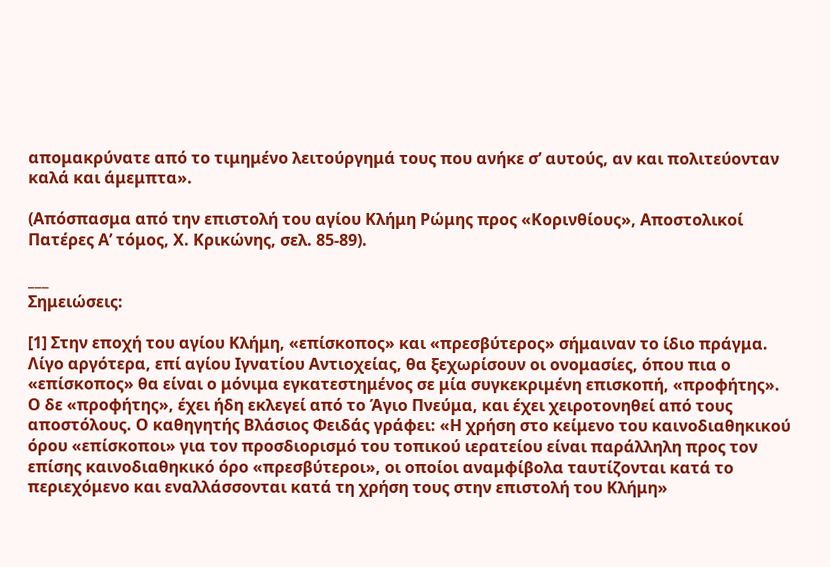απομακρύνατε από το τιμημένο λειτούργημά τους που ανήκε σ’ αυτούς, αν και πολιτεύονταν καλά και άμεμπτα».

(Απόσπασμα από την επιστολή του αγίου Κλήμη Ρώμης προς «Κορινθίους», Αποστολικοί Πατέρες Α’ τόμος, Χ. Κρικώνης, σελ. 85-89).

___
Σημειώσεις:

[1] Στην εποχή του αγίου Κλήμη, «επίσκοπος» και «πρεσβύτερος» σήμαιναν το ίδιο πράγμα. Λίγο αργότερα, επί αγίου Ιγνατίου Αντιοχείας, θα ξεχωρίσουν οι ονομασίες, όπου πια ο «επίσκοπος» θα είναι ο μόνιμα εγκατεστημένος σε μία συγκεκριμένη επισκοπή, «προφήτης». Ο δε «προφήτης», έχει ήδη εκλεγεί από το Άγιο Πνεύμα, και έχει χειροτονηθεί από τους αποστόλους. Ο καθηγητής Βλάσιος Φειδάς γράφει: «Η χρήση στο κείμενο του καινοδιαθηκικού όρου «επίσκοποι» για τον προσδιορισμό του τοπικού ιερατείου είναι παράλληλη προς τον επίσης καινοδιαθηκικό όρο «πρεσβύτεροι», οι οποίοι αναμφίβολα ταυτίζονται κατά το περιεχόμενο και εναλλάσσονται κατά τη χρήση τους στην επιστολή του Κλήμη»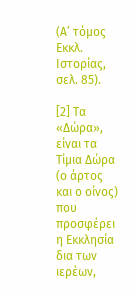(Α’ τόμος Εκκλ. Ιστορίας, σελ. 85).

[2] Τα «Δώρα», είναι τα Τίμια Δώρα (ο άρτος και ο οίνος) που προσφέρει η Εκκλησία δια των ιερέων,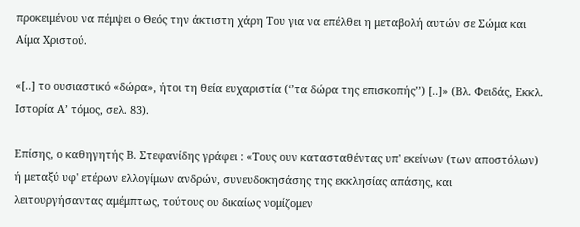προκειμένου να πέμψει ο Θεός την άκτιστη χάρη Του για να επέλθει η μεταβολή αυτών σε Σώμα και Αίμα Χριστού.

«[..] το ουσιαστικό «δώρα», ήτοι τη θεία ευχαριστία (‘’τα δώρα της επισκοπής’’) [..]» (Βλ. Φειδάς, Εκκλ. Ιστορία Α’ τόμος, σελ. 83).

Επίσης, ο καθηγητής Β. Στεφανίδης γράφει : «Τους ουν κατασταθέντας υπ' εκείνων (των αποστόλων) ή μεταξύ υφ' ετέρων ελλογίμων ανδρών, συνευδοκησάσης της εκκλησίας απάσης, και λειτουργήσαντας αμέμπτως, τούτους ου δικαίως νομίζομεν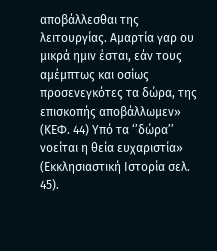αποβάλλεσθαι της λειτουργίας. Αμαρτία γαρ ου μικρά ημιν έσται, εάν τους αμέμπτως και οσίως προσενεγκότες τα δώρα, της επισκοπής αποβάλλωμεν» (ΚΕΦ. 44) Υπό τα ‘’δώρα’’ νοείται η θεία ευχαριστία» (Εκκλησιαστική Ιστορία σελ. 45).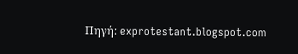Πηγή: exprotestant.blogspot.com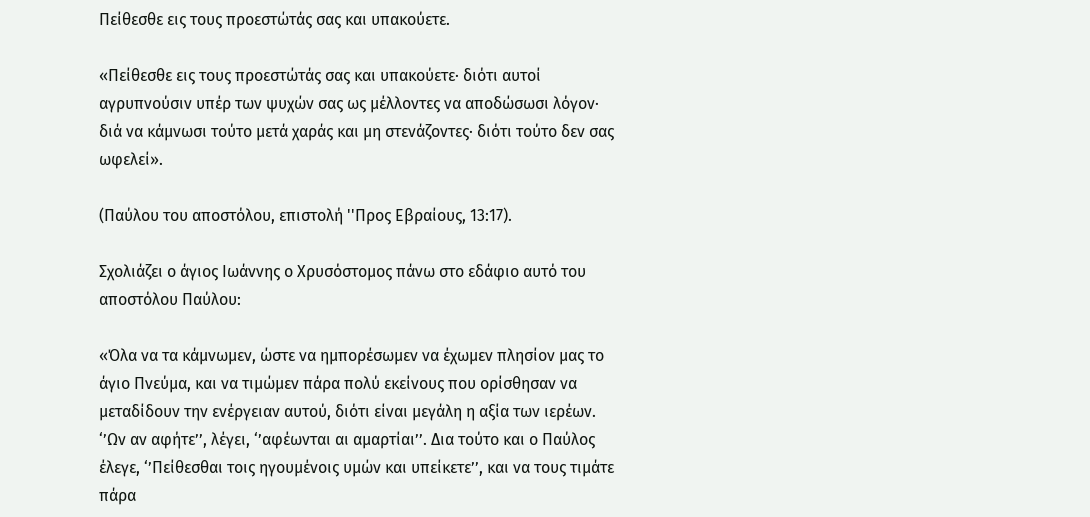Πείθεσθε εις τους προεστώτάς σας και υπακούετε.

«Πείθεσθε εις τους προεστώτάς σας και υπακούετε· διότι αυτοί αγρυπνούσιν υπέρ των ψυχών σας ως μέλλοντες να αποδώσωσι λόγον· διά να κάμνωσι τούτο μετά χαράς και μη στενάζοντες· διότι τούτο δεν σας ωφελεί».

(Παύλου του αποστόλου, επιστολή ''Προς Εβραίους, 13:17).

Σχολιάζει ο άγιος Ιωάννης ο Χρυσόστομος πάνω στο εδάφιο αυτό του αποστόλου Παύλου:

«Όλα να τα κάμνωμεν, ώστε να ημπορέσωμεν να έχωμεν πλησίον μας το άγιο Πνεύμα, και να τιμώμεν πάρα πολύ εκείνους που ορίσθησαν να μεταδίδουν την ενέργειαν αυτού, διότι είναι μεγάλη η αξία των ιερέων. ‘’Ων αν αφήτε’’, λέγει, ‘’αφέωνται αι αμαρτίαι’’. Δια τούτο και ο Παύλος έλεγε, ‘’Πείθεσθαι τοις ηγουμένοις υμών και υπείκετε’’, και να τους τιμάτε πάρα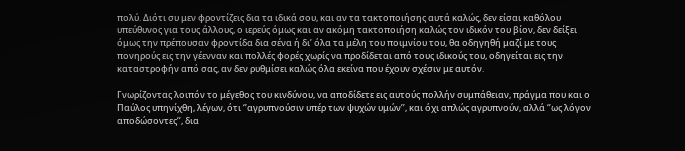πολύ. Διότι συ μεν φροντίζεις δια τα ιδικά σου, και αν τα τακτοποιήσης αυτά καλώς, δεν είσαι καθόλου υπεύθυνος για τους άλλους, ο ιερεύς όμως και αν ακόμη τακτοποιήση καλώς τον ιδικόν του βίον, δεν δείξει όμως την πρέπουσαν φροντίδα δια σένα ή δι’ όλα τα μέλη του ποιμνίου του, θα οδηγηθή μαζί με τους πονηρούς εις την γέενναν και πολλές φορές χωρίς να προδίδεται από τους ιδικούς του, οδηγείται εις την καταστροφήν από σας, αν δεν ρυθμίσει καλώς όλα εκείνα που έχουν σχέσιν με αυτόν.

Γνωρίζοντας λοιπόν το μέγεθος του κινδύνου, να αποδίδετε εις αυτούς πολλήν συμπάθειαν, πράγμα που και ο Παύλος υπηνίχθη, λέγων, ότι ‘’αγρυπνούσιν υπέρ των ψυχών υμών’’, και όχι απλώς αγρυπνούν, αλλά ‘’ως λόγον αποδώσοντες’’, δια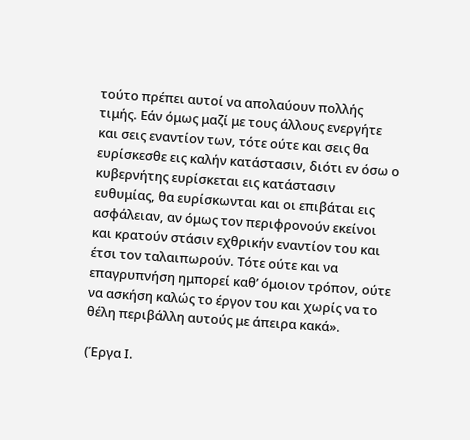τούτο πρέπει αυτοί να απολαύουν πολλής τιμής. Εάν όμως μαζί με τους άλλους ενεργήτε και σεις εναντίον των, τότε ούτε και σεις θα ευρίσκεσθε εις καλήν κατάστασιν, διότι εν όσω ο κυβερνήτης ευρίσκεται εις κατάστασιν ευθυμίας, θα ευρίσκωνται και οι επιβάται εις ασφάλειαν, αν όμως τον περιφρονούν εκείνοι και κρατούν στάσιν εχθρικήν εναντίον του και έτσι τον ταλαιπωρούν. Τότε ούτε και να επαγρυπνήση ημπορεί καθ’ όμοιον τρόπον, ούτε να ασκήση καλώς το έργον του και χωρίς να το θέλη περιβάλλη αυτούς με άπειρα κακά».

(Έργα Ι.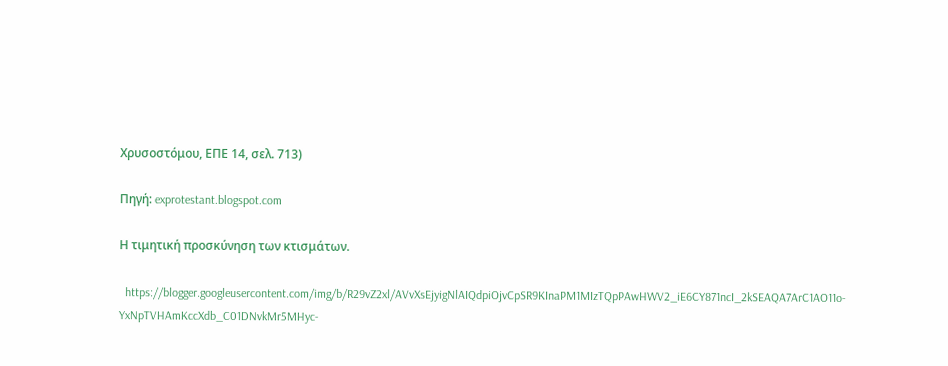Χρυσοστόμου, ΕΠΕ 14, σελ. 713)

Πηγή: exprotestant.blogspot.com

Η τιμητική προσκύνηση των κτισμάτων.

  https://blogger.googleusercontent.com/img/b/R29vZ2xl/AVvXsEjyigNlAIQdpiOjvCpSR9KInaPM1MIzTQpPAwHWV2_iE6CY871ncI_2kSEAQA7ArC1AO11o-YxNpTVHAmKccXdb_C01DNvkMr5MHyc-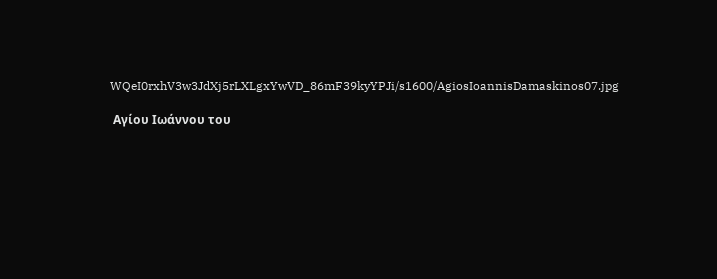WQeI0rxhV3w3JdXj5rLXLgxYwVD_86mF39kyYPJi/s1600/AgiosIoannisDamaskinos07.jpg

 Αγίου Ιωάννου του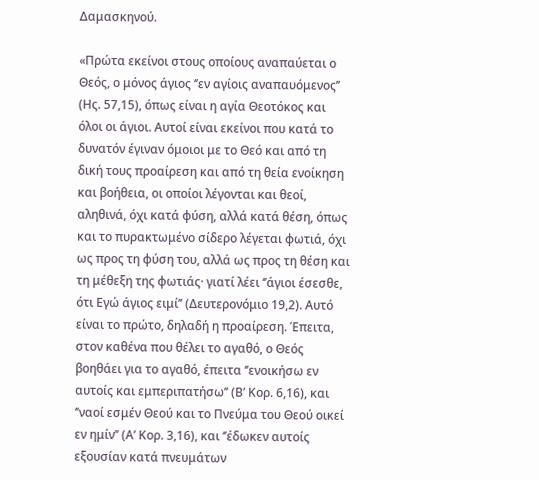Δαμασκηνού.

«Πρώτα εκείνοι στους οποίους αναπαύεται ο Θεός, ο μόνος άγιος ‘’εν αγίοις αναπαυόμενος’’ (Ης. 57,15), όπως είναι η αγία Θεοτόκος και όλοι οι άγιοι. Αυτοί είναι εκείνοι που κατά το δυνατόν έγιναν όμοιοι με το Θεό και από τη δική τους προαίρεση και από τη θεία ενοίκηση και βοήθεια, οι οποίοι λέγονται και θεοί, αληθινά, όχι κατά φύση, αλλά κατά θέση, όπως και το πυρακτωμένο σίδερο λέγεται φωτιά, όχι ως προς τη φύση του, αλλά ως προς τη θέση και τη μέθεξη της φωτιάς· γιατί λέει ‘’άγιοι έσεσθε, ότι Εγώ άγιος ειμί’’ (Δευτερονόμιο 19,2). Αυτό είναι το πρώτο, δηλαδή η προαίρεση. Έπειτα, στον καθένα που θέλει το αγαθό, ο Θεός βοηθάει για το αγαθό, έπειτα ‘’ενοικήσω εν αυτοίς και εμπεριπατήσω’’ (Β’ Κορ. 6,16), και ‘’ναοί εσμέν Θεού και το Πνεύμα του Θεού οικεί εν ημίν’’ (Α’ Κορ. 3,16), και ‘’έδωκεν αυτοίς εξουσίαν κατά πνευμάτων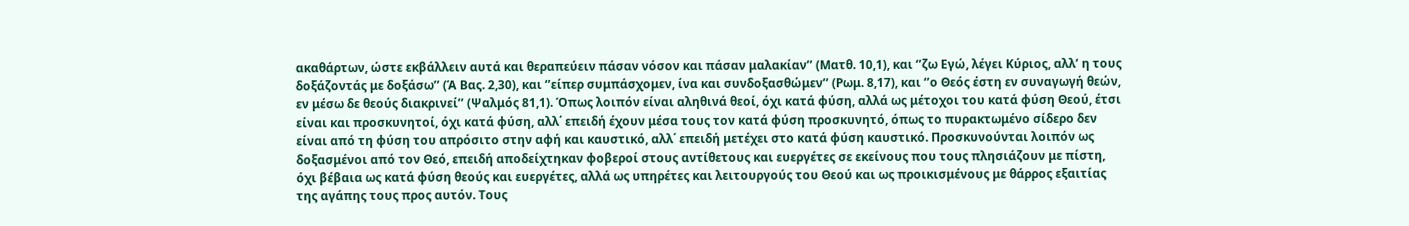ακαθάρτων, ώστε εκβάλλειν αυτά και θεραπεύειν πάσαν νόσον και πάσαν μαλακίαν’’ (Ματθ. 10,1), και ‘’ζω Εγώ, λέγει Κύριος, αλλ’ η τους δοξάζοντάς με δοξάσω’’ (Ά Βας. 2,30), και ‘’είπερ συμπάσχομεν, ίνα και συνδοξασθώμεν’’ (Ρωμ. 8,17), και ‘’ο Θεός έστη εν συναγωγή θεών, εν μέσω δε θεούς διακρινεί’’ (Ψαλμός 81,1). Όπως λοιπόν είναι αληθινά θεοί, όχι κατά φύση, αλλά ως μέτοχοι του κατά φύση Θεού, έτσι είναι και προσκυνητοί, όχι κατά φύση, αλλ΄ επειδή έχουν μέσα τους τον κατά φύση προσκυνητό, όπως το πυρακτωμένο σίδερο δεν είναι από τη φύση του απρόσιτο στην αφή και καυστικό, αλλ΄ επειδή μετέχει στο κατά φύση καυστικό. Προσκυνούνται λοιπόν ως δοξασμένοι από τον Θεό, επειδή αποδείχτηκαν φοβεροί στους αντίθετους και ευεργέτες σε εκείνους που τους πλησιάζουν με πίστη, όχι βέβαια ως κατά φύση θεούς και ευεργέτες, αλλά ως υπηρέτες και λειτουργούς του Θεού και ως προικισμένους με θάρρος εξαιτίας της αγάπης τους προς αυτόν. Τους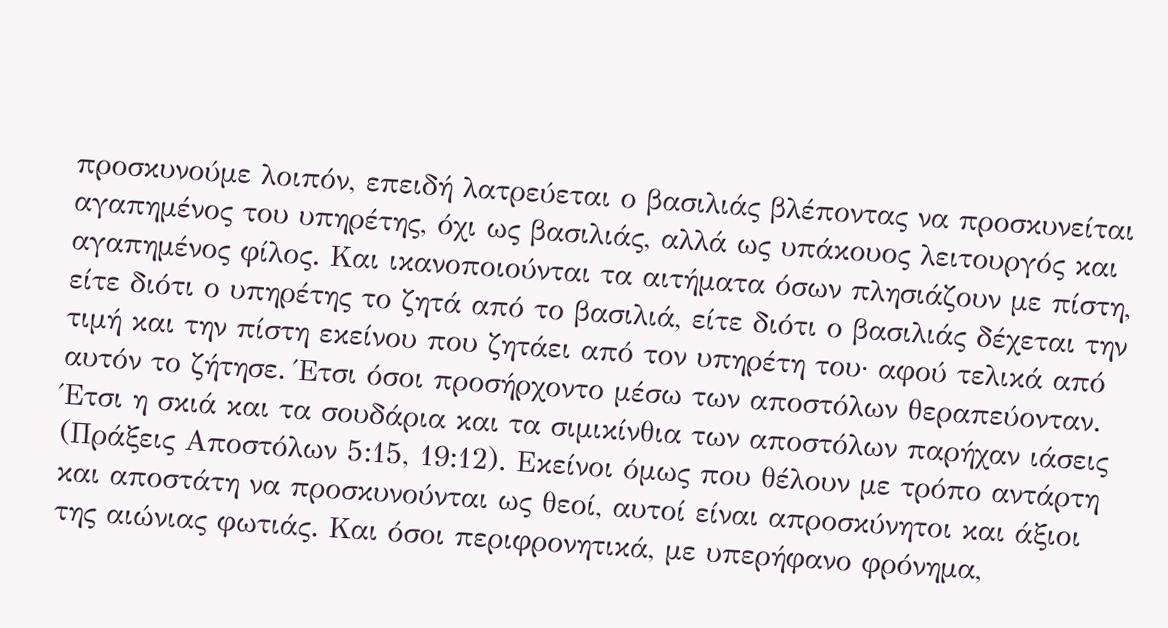προσκυνούμε λοιπόν, επειδή λατρεύεται ο βασιλιάς βλέποντας να προσκυνείται αγαπημένος του υπηρέτης, όχι ως βασιλιάς, αλλά ως υπάκουος λειτουργός και αγαπημένος φίλος. Και ικανοποιούνται τα αιτήματα όσων πλησιάζουν με πίστη, είτε διότι ο υπηρέτης το ζητά από το βασιλιά, είτε διότι ο βασιλιάς δέχεται την τιμή και την πίστη εκείνου που ζητάει από τον υπηρέτη του· αφού τελικά από αυτόν το ζήτησε. Έτσι όσοι προσήρχοντο μέσω των αποστόλων θεραπεύονταν. Έτσι η σκιά και τα σουδάρια και τα σιμικίνθια των αποστόλων παρήχαν ιάσεις (Πράξεις Αποστόλων 5:15, 19:12). Εκείνοι όμως που θέλουν με τρόπο αντάρτη και αποστάτη να προσκυνούνται ως θεοί, αυτοί είναι απροσκύνητοι και άξιοι της αιώνιας φωτιάς. Και όσοι περιφρονητικά, με υπερήφανο φρόνημα,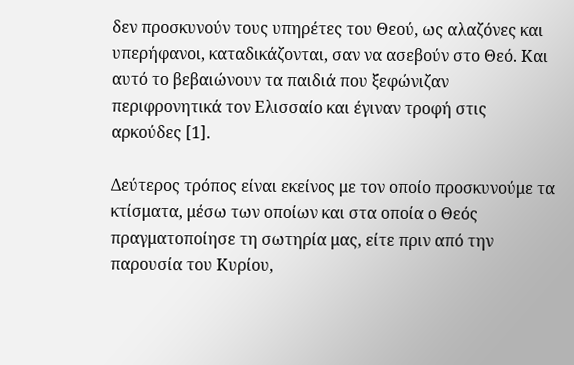δεν προσκυνούν τους υπηρέτες του Θεού, ως αλαζόνες και υπερήφανοι, καταδικάζονται, σαν να ασεβούν στο Θεό. Και αυτό το βεβαιώνουν τα παιδιά που ξεφώνιζαν περιφρονητικά τον Ελισσαίο και έγιναν τροφή στις αρκούδες [1].

Δεύτερος τρόπος είναι εκείνος με τον οποίο προσκυνούμε τα κτίσματα, μέσω των οποίων και στα οποία ο Θεός πραγματοποίησε τη σωτηρία μας, είτε πριν από την παρουσία του Κυρίου,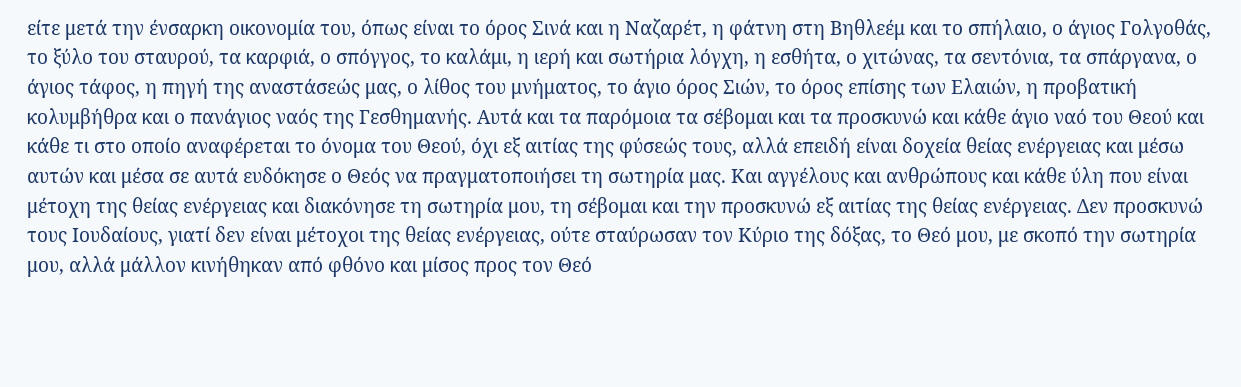είτε μετά την ένσαρκη οικονομία του, όπως είναι το όρος Σινά και η Ναζαρέτ, η φάτνη στη Βηθλεέμ και το σπήλαιο, ο άγιος Γολγοθάς, το ξύλο του σταυρού, τα καρφιά, ο σπόγγος, το καλάμι, η ιερή και σωτήρια λόγχη, η εσθήτα, ο χιτώνας, τα σεντόνια, τα σπάργανα, ο άγιος τάφος, η πηγή της αναστάσεώς μας, ο λίθος του μνήματος, το άγιο όρος Σιών, το όρος επίσης των Ελαιών, η προβατική κολυμβήθρα και ο πανάγιος ναός της Γεσθημανής. Αυτά και τα παρόμοια τα σέβομαι και τα προσκυνώ και κάθε άγιο ναό του Θεού και κάθε τι στο οποίο αναφέρεται το όνομα του Θεού, όχι εξ αιτίας της φύσεώς τους, αλλά επειδή είναι δοχεία θείας ενέργειας και μέσω αυτών και μέσα σε αυτά ευδόκησε ο Θεός να πραγματοποιήσει τη σωτηρία μας. Και αγγέλους και ανθρώπους και κάθε ύλη που είναι μέτοχη της θείας ενέργειας και διακόνησε τη σωτηρία μου, τη σέβομαι και την προσκυνώ εξ αιτίας της θείας ενέργειας. Δεν προσκυνώ τους Ιουδαίους, γιατί δεν είναι μέτοχοι της θείας ενέργειας, ούτε σταύρωσαν τον Κύριο της δόξας, το Θεό μου, με σκοπό την σωτηρία μου, αλλά μάλλον κινήθηκαν από φθόνο και μίσος προς τον Θεό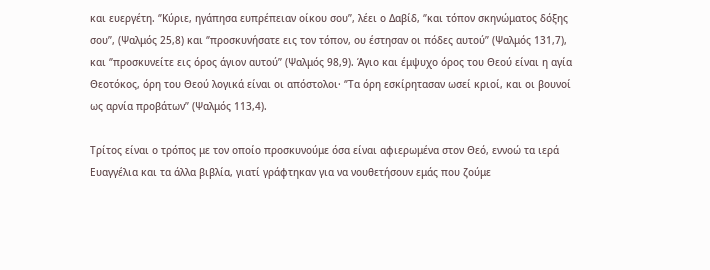και ευεργέτη. ‘’Κύριε, ηγάπησα ευπρέπειαν οίκου σου’’, λέει ο Δαβίδ, ‘’και τόπον σκηνώματος δόξης σου’’, (Ψαλμός 25,8) και ‘’προσκυνήσατε εις τον τόπον, ου έστησαν οι πόδες αυτού’’ (Ψαλμός 131,7), και ‘’προσκυνείτε εις όρος άγιον αυτού’’ (Ψαλμός 98,9). Άγιο και έμψυχο όρος του Θεού είναι η αγία Θεοτόκος, όρη του Θεού λογικά είναι οι απόστολοι· ‘’Τα όρη εσκίρητασαν ωσεί κριοί, και οι βουνοί ως αρνία προβάτων’’ (Ψαλμός 113,4).

Τρίτος είναι ο τρόπος με τον οποίο προσκυνούμε όσα είναι αφιερωμένα στον Θεό, εννοώ τα ιερά Ευαγγέλια και τα άλλα βιβλία, γιατί γράφτηκαν για να νουθετήσουν εμάς που ζούμε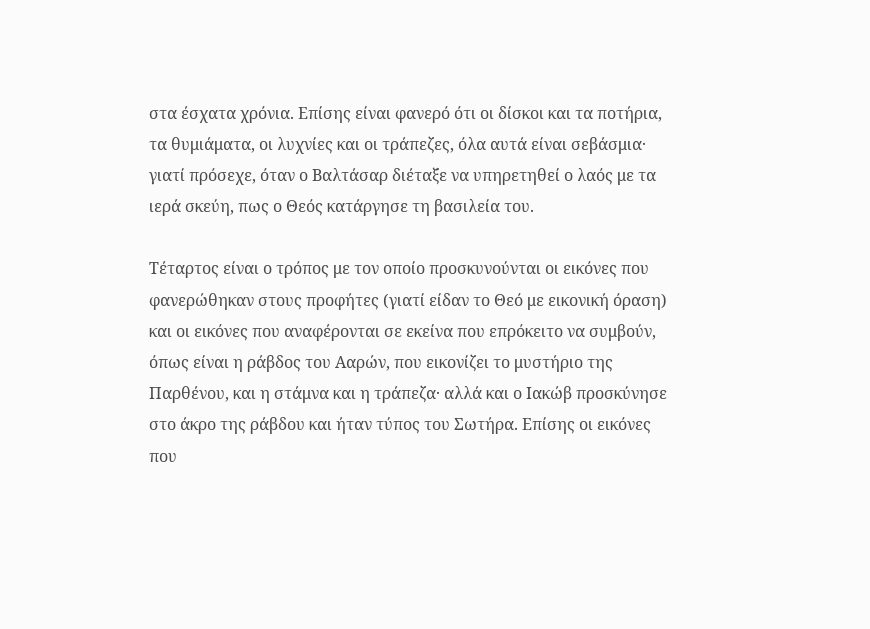στα έσχατα χρόνια. Επίσης είναι φανερό ότι οι δίσκοι και τα ποτήρια, τα θυμιάματα, οι λυχνίες και οι τράπεζες, όλα αυτά είναι σεβάσμια· γιατί πρόσεχε, όταν ο Βαλτάσαρ διέταξε να υπηρετηθεί ο λαός με τα ιερά σκεύη, πως ο Θεός κατάργησε τη βασιλεία του.

Τέταρτος είναι ο τρόπος με τον οποίο προσκυνούνται οι εικόνες που φανερώθηκαν στους προφήτες (γιατί είδαν το Θεό με εικονική όραση) και οι εικόνες που αναφέρονται σε εκείνα που επρόκειτο να συμβούν, όπως είναι η ράβδος του Ααρών, που εικονίζει το μυστήριο της Παρθένου, και η στάμνα και η τράπεζα· αλλά και ο Ιακώβ προσκύνησε στο άκρο της ράβδου και ήταν τύπος του Σωτήρα. Επίσης οι εικόνες που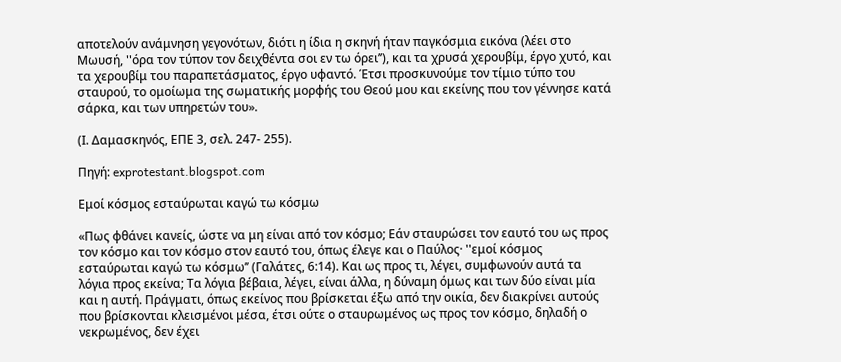αποτελούν ανάμνηση γεγονότων, διότι η ίδια η σκηνή ήταν παγκόσμια εικόνα (λέει στο Μωυσή, ''όρα τον τύπον τον δειχθέντα σοι εν τω όρει’’), και τα χρυσά χερουβίμ, έργο χυτό, και τα χερουβίμ του παραπετάσματος, έργο υφαντό. Έτσι προσκυνούμε τον τίμιο τύπο του σταυρού, το ομοίωμα της σωματικής μορφής του Θεού μου και εκείνης που τον γέννησε κατά σάρκα, και των υπηρετών του».

(Ι. Δαμασκηνός, ΕΠΕ 3, σελ. 247- 255).

Πηγή: exprotestant.blogspot.com

Εμοί κόσμος εσταύρωται καγώ τω κόσμω

«Πως φθάνει κανείς, ώστε να μη είναι από τον κόσμο; Εάν σταυρώσει τον εαυτό του ως προς τον κόσμο και τον κόσμο στον εαυτό του, όπως έλεγε και ο Παύλος· ''εμοί κόσμος εσταύρωται καγώ τω κόσμω’’ (Γαλάτες, 6:14). Και ως προς τι, λέγει, συμφωνούν αυτά τα λόγια προς εκείνα; Τα λόγια βέβαια, λέγει, είναι άλλα, η δύναμη όμως και των δύο είναι μία και η αυτή. Πράγματι, όπως εκείνος που βρίσκεται έξω από την οικία, δεν διακρίνει αυτούς που βρίσκονται κλεισμένοι μέσα, έτσι ούτε ο σταυρωμένος ως προς τον κόσμο, δηλαδή ο νεκρωμένος, δεν έχει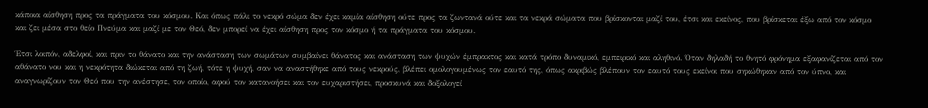κάποια αίσθηση προς τα πράγματα του κόσμου. Και όπως πάλι το νεκρό σώμα δεν έχει καμία αίσθηση ούτε προς τα ζωντανά ούτε και τα νεκρά σώματα που βρίσκονται μαζί του, έτσι και εκείνος, που βρίσκεται έξω από τον κόσμο και ζει μέσα στο θείο Πνεύμα και μαζί με τον Θεό, δεν μπορεί να έχει αίσθηση προς τον κόσμο ή τα πράγματα του κόσμου.

Έτσι λοιπόν, αδελφοί, και πριν το θάνατο και την ανάσταση των σωμάτων συμβαίνει θάνατος και ανάσταση των ψυχών έμπρακτος και κατά τρόπο δυναμικό, εμπειρικό και αληθινό. Όταν δηλαδή το θνητό φρόνημα εξαφανίζεται από τον αθάνατο νου και η νεκρότητα διώκεται από τη ζωή, τότε η ψυχή, σαν να αναστήθηκε από τους νεκρούς, βλέπει ομολογουμένως τον εαυτό της, όπως ακριβώς βλέπουν τον εαυτό τους εκείνοι που σηκώθηκαν από τον ύπνο, και αναγνωρίζουν τον Θεό που την ανέστησε, τον οποίο, αφού τον κατανοήσει και τον ευχαριστήσει, προσκυνά και δοξολογεί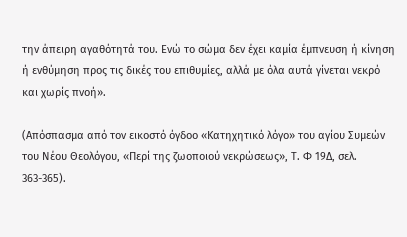την άπειρη αγαθότητά του. Ενώ το σώμα δεν έχει καμία έμπνευση ή κίνηση ή ενθύμηση προς τις δικές του επιθυμίες, αλλά με όλα αυτά γίνεται νεκρό και χωρίς πνοή».

(Απόσπασμα από τον εικοστό όγδοο «Κατηχητικό λόγο» του αγίου Συμεών του Νέου Θεολόγου, «Περί της ζωοποιού νεκρώσεως», Τ. Φ 19Δ, σελ. 363-365).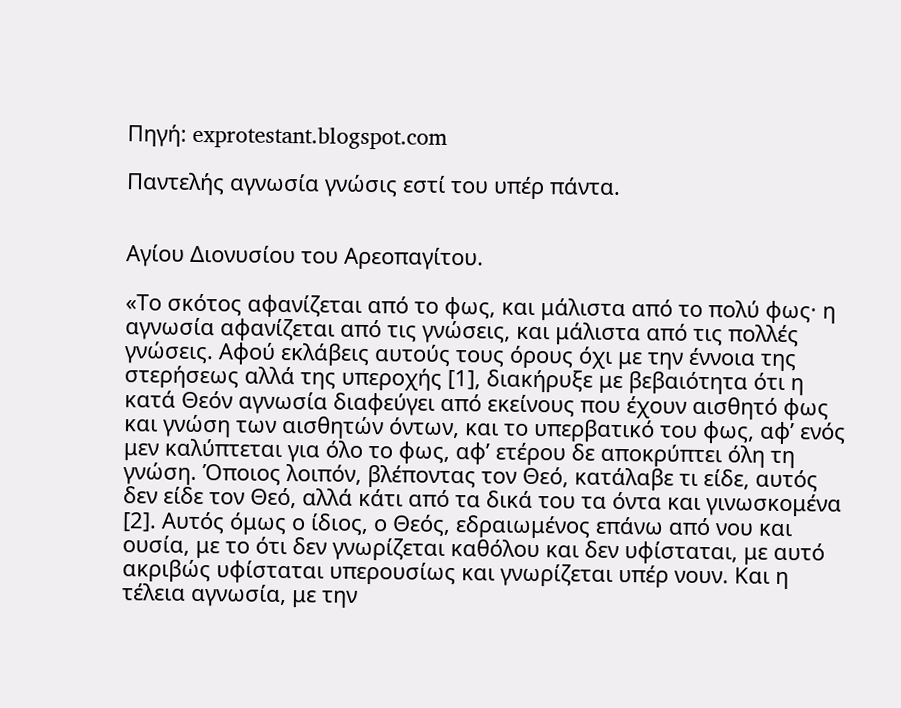Πηγή: exprotestant.blogspot.com

Παντελής αγνωσία γνώσις εστί του υπέρ πάντα.


Αγίου Διονυσίου του Αρεοπαγίτου.

«Το σκότος αφανίζεται από το φως, και μάλιστα από το πολύ φως· η αγνωσία αφανίζεται από τις γνώσεις, και μάλιστα από τις πολλές γνώσεις. Αφού εκλάβεις αυτούς τους όρους όχι με την έννοια της στερήσεως αλλά της υπεροχής [1], διακήρυξε με βεβαιότητα ότι η κατά Θεόν αγνωσία διαφεύγει από εκείνους που έχουν αισθητό φως και γνώση των αισθητών όντων, και το υπερβατικό του φως, αφ’ ενός μεν καλύπτεται για όλο το φως, αφ’ ετέρου δε αποκρύπτει όλη τη γνώση. Όποιος λοιπόν, βλέποντας τον Θεό, κατάλαβε τι είδε, αυτός δεν είδε τον Θεό, αλλά κάτι από τα δικά του τα όντα και γινωσκομένα [2]. Αυτός όμως ο ίδιος, ο Θεός, εδραιωμένος επάνω από νου και ουσία, με το ότι δεν γνωρίζεται καθόλου και δεν υφίσταται, με αυτό ακριβώς υφίσταται υπερουσίως και γνωρίζεται υπέρ νουν. Και η τέλεια αγνωσία, με την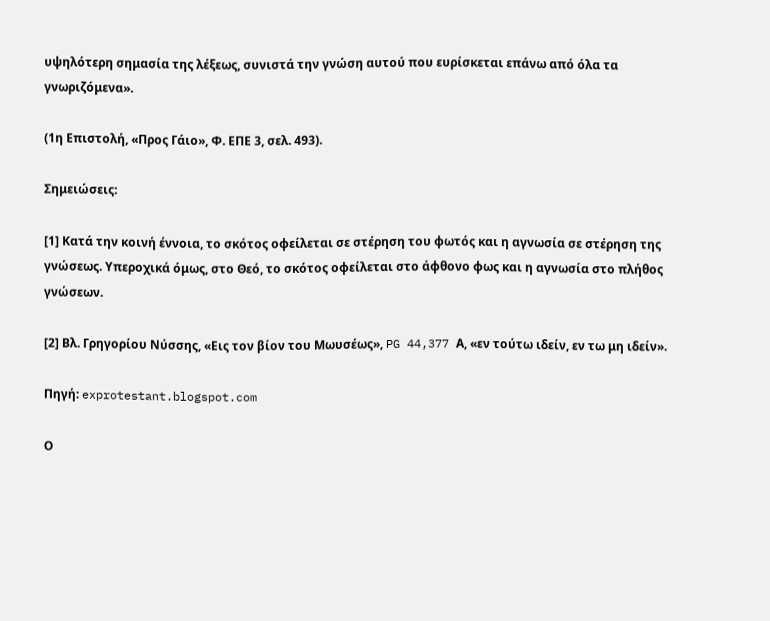υψηλότερη σημασία της λέξεως, συνιστά την γνώση αυτού που ευρίσκεται επάνω από όλα τα γνωριζόμενα».

(1η Επιστολή, «Προς Γάιο», Φ. ΕΠΕ 3, σελ. 493).

Σημειώσεις:

[1] Κατά την κοινή έννοια, το σκότος οφείλεται σε στέρηση του φωτός και η αγνωσία σε στέρηση της γνώσεως. Υπεροχικά όμως, στο Θεό, το σκότος οφείλεται στο άφθονο φως και η αγνωσία στο πλήθος γνώσεων.

[2] Βλ. Γρηγορίου Νύσσης, «Εις τον βίον του Μωυσέως», PG 44,377 Α, «εν τούτω ιδείν, εν τω μη ιδείν».

Πηγή: exprotestant.blogspot.com

Ο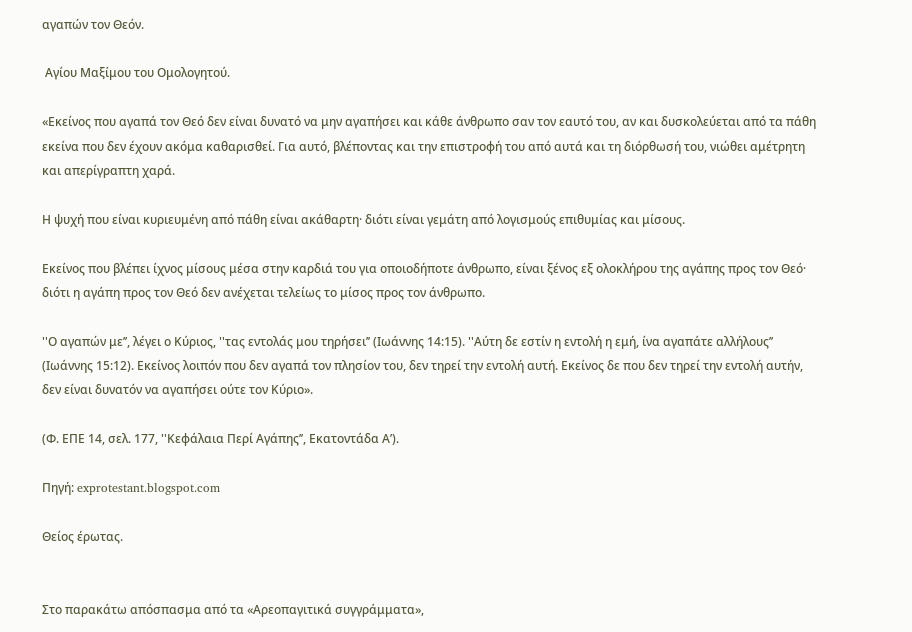αγαπών τον Θεόν.

 Αγίου Μαξίμου του Ομολογητού.

«Εκείνος που αγαπά τον Θεό δεν είναι δυνατό να μην αγαπήσει και κάθε άνθρωπο σαν τον εαυτό του, αν και δυσκολεύεται από τα πάθη εκείνα που δεν έχουν ακόμα καθαρισθεί. Για αυτό, βλέποντας και την επιστροφή του από αυτά και τη διόρθωσή του, νιώθει αμέτρητη και απερίγραπτη χαρά.

Η ψυχή που είναι κυριευμένη από πάθη είναι ακάθαρτη· διότι είναι γεμάτη από λογισμούς επιθυμίας και μίσους.

Εκείνος που βλέπει ίχνος μίσους μέσα στην καρδιά του για οποιοδήποτε άνθρωπο, είναι ξένος εξ ολοκλήρου της αγάπης προς τον Θεό· διότι η αγάπη προς τον Θεό δεν ανέχεται τελείως το μίσος προς τον άνθρωπο.

''Ο αγαπών με’’, λέγει ο Κύριος, ''τας εντολάς μου τηρήσει’’ (Ιωάννης 14:15). ''Αύτη δε εστίν η εντολή η εμή, ίνα αγαπάτε αλλήλους’’ (Ιωάννης 15:12). Εκείνος λοιπόν που δεν αγαπά τον πλησίον του, δεν τηρεί την εντολή αυτή. Εκείνος δε που δεν τηρεί την εντολή αυτήν, δεν είναι δυνατόν να αγαπήσει ούτε τον Κύριο».

(Φ. ΕΠΕ 14, σελ. 177, ''Κεφάλαια Περί Αγάπης’’, Εκατοντάδα Α’).

Πηγή: exprotestant.blogspot.com

Θείος έρωτας.


Στο παρακάτω απόσπασμα από τα «Αρεοπαγιτικά συγγράμματα»,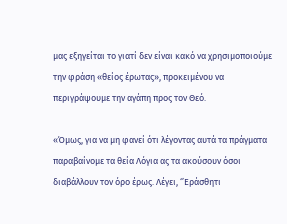μας εξηγείται το γιατί δεν είναι κακό να χρησιμοποιούμε την φράση «θείος έρωτας», προκειμένου να περιγράψουμε την αγάπη προς τον Θεό.

«Όμως, για να μη φανεί ότι λέγοντας αυτά τα πράγματα παραβαίνομε τα θεία Λόγια ας τα ακούσουν όσοι διαβάλλουν τον όρο έρως. Λέγει, ‘’Εράσθητι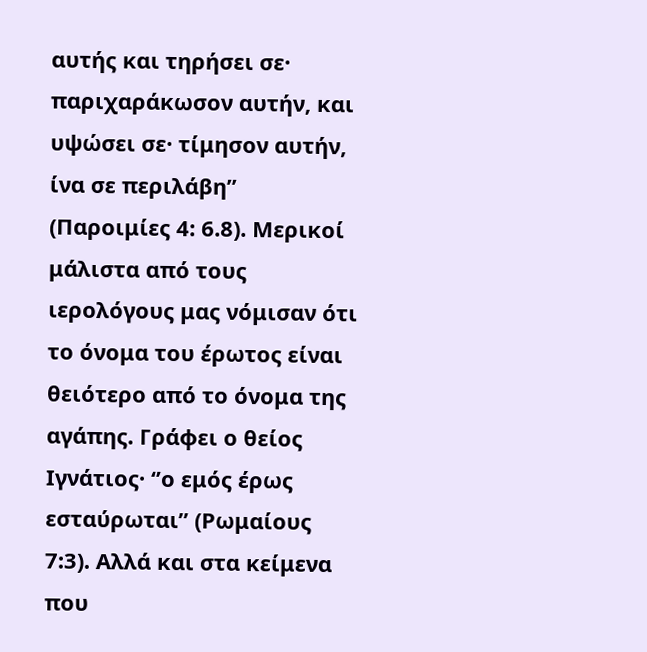αυτής και τηρήσει σε· παριχαράκωσον αυτήν, και υψώσει σε· τίμησον αυτήν, ίνα σε περιλάβη’’ (Παροιμίες 4: 6.8). Μερικοί μάλιστα από τους ιερολόγους μας νόμισαν ότι το όνομα του έρωτος είναι θειότερο από το όνομα της αγάπης. Γράφει ο θείος Ιγνάτιος· ‘’ο εμός έρως εσταύρωται’’ (Ρωμαίους 7:3). Αλλά και στα κείμενα που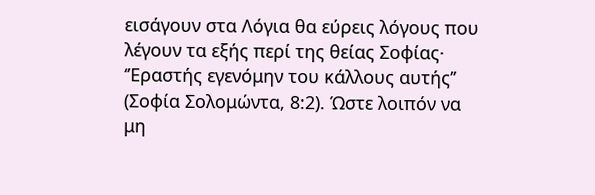εισάγουν στα Λόγια θα εύρεις λόγους που λέγουν τα εξής περί της θείας Σοφίας· ‘’Εραστής εγενόμην του κάλλους αυτής’’ (Σοφία Σολομώντα, 8:2). Ώστε λοιπόν να μη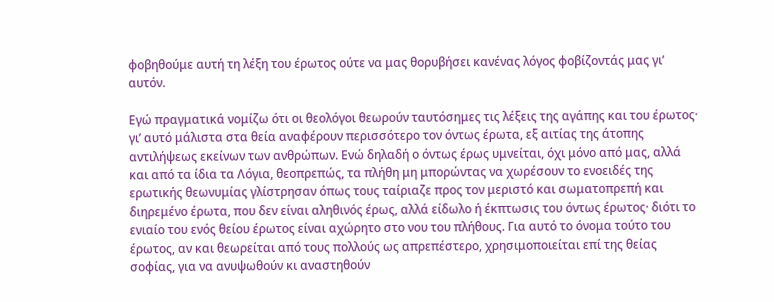φοβηθούμε αυτή τη λέξη του έρωτος ούτε να μας θορυβήσει κανένας λόγος φοβίζοντάς μας γι’ αυτόν.

Εγώ πραγματικά νομίζω ότι οι θεολόγοι θεωρούν ταυτόσημες τις λέξεις της αγάπης και του έρωτος· γι’ αυτό μάλιστα στα θεία αναφέρουν περισσότερο τον όντως έρωτα, εξ αιτίας της άτοπης αντιλήψεως εκείνων των ανθρώπων. Ενώ δηλαδή ο όντως έρως υμνείται, όχι μόνο από μας, αλλά και από τα ίδια τα Λόγια, θεοπρεπώς, τα πλήθη μη μπορώντας να χωρέσουν το ενοειδές της ερωτικής θεωνυμίας γλίστρησαν όπως τους ταίριαζε προς τον μεριστό και σωματοπρεπή και διηρεμένο έρωτα, που δεν είναι αληθινός έρως, αλλά είδωλο ή έκπτωσις του όντως έρωτος· διότι το ενιαίο του ενός θείου έρωτος είναι αχώρητο στο νου του πλήθους. Για αυτό το όνομα τούτο του έρωτος, αν και θεωρείται από τους πολλούς ως απρεπέστερο, χρησιμοποιείται επί της θείας σοφίας, για να ανυψωθούν κι αναστηθούν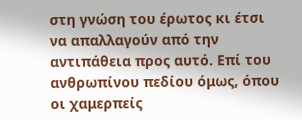στη γνώση του έρωτος κι έτσι να απαλλαγούν από την αντιπάθεια προς αυτό. Επί του ανθρωπίνου πεδίου όμως, όπου οι χαμερπείς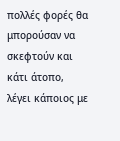πολλές φορές θα μπορούσαν να σκεφτούν και κάτι άτοπο, λέγει κάποιος με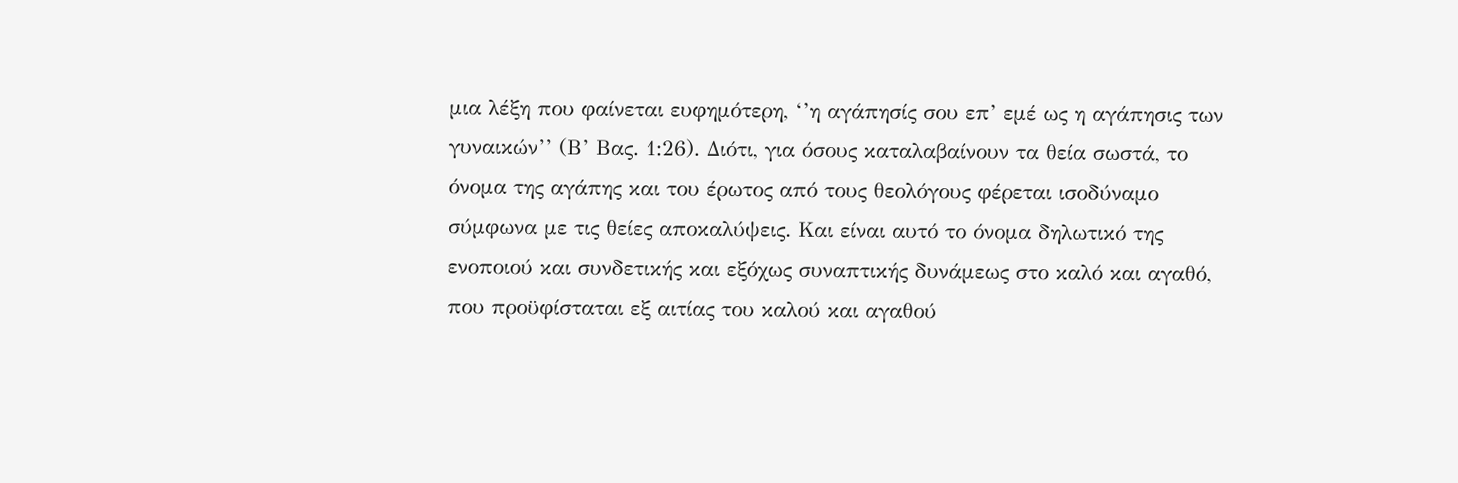μια λέξη που φαίνεται ευφημότερη, ‘’η αγάπησίς σου επ’ εμέ ως η αγάπησις των γυναικών’’ (Β’ Βας. 1:26). Διότι, για όσους καταλαβαίνουν τα θεία σωστά, το όνομα της αγάπης και του έρωτος από τους θεολόγους φέρεται ισοδύναμο σύμφωνα με τις θείες αποκαλύψεις. Και είναι αυτό το όνομα δηλωτικό της ενοποιού και συνδετικής και εξόχως συναπτικής δυνάμεως στο καλό και αγαθό, που προϋφίσταται εξ αιτίας του καλού και αγαθού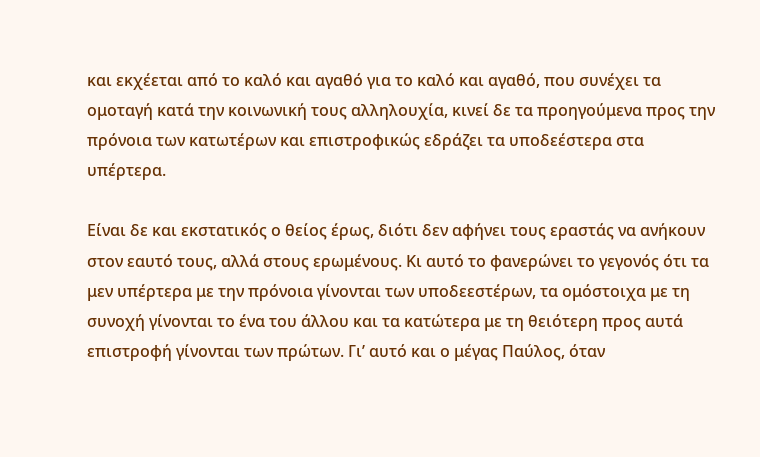και εκχέεται από το καλό και αγαθό για το καλό και αγαθό, που συνέχει τα ομοταγή κατά την κοινωνική τους αλληλουχία, κινεί δε τα προηγούμενα προς την πρόνοια των κατωτέρων και επιστροφικώς εδράζει τα υποδεέστερα στα υπέρτερα.

Είναι δε και εκστατικός ο θείος έρως, διότι δεν αφήνει τους εραστάς να ανήκουν στον εαυτό τους, αλλά στους ερωμένους. Κι αυτό το φανερώνει το γεγονός ότι τα μεν υπέρτερα με την πρόνοια γίνονται των υποδεεστέρων, τα ομόστοιχα με τη συνοχή γίνονται το ένα του άλλου και τα κατώτερα με τη θειότερη προς αυτά επιστροφή γίνονται των πρώτων. Γι’ αυτό και ο μέγας Παύλος, όταν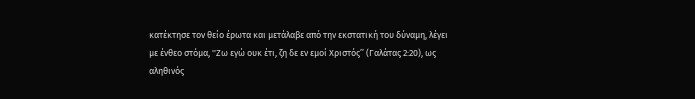κατέκτησε τον θείο έρωτα και μετάλαβε από την εκστατική του δύναμη, λέγει με ένθεο στόμα, ''Ζω εγώ ουκ έτι, ζη δε εν εμοί Χριστός’’ (Γαλάτας 2:20), ως αληθινός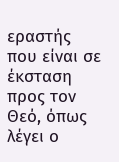εραστής που είναι σε έκσταση προς τον Θεό, όπως λέγει ο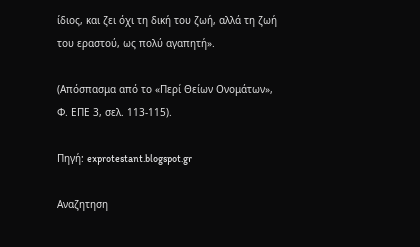ίδιος, και ζει όχι τη δική του ζωή, αλλά τη ζωή του εραστού, ως πολύ αγαπητή».

(Απόσπασμα από το «Περί Θείων Ονομάτων», Φ. ΕΠΕ 3, σελ. 113-115).

Πηγή: exprotestant.blogspot.gr

Αναζητηση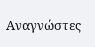Αναγνώστες